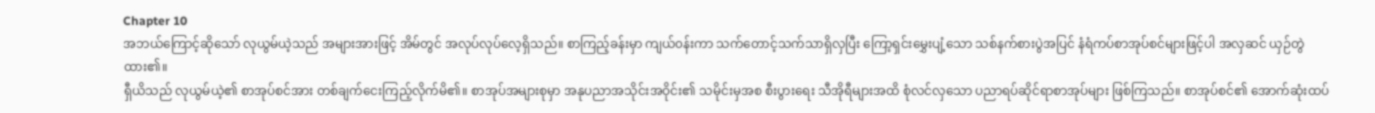Chapter 10
အဘယ်ကြောင့်ဆိုသော် လုယွမ်ယဲ့သည် အများအားဖြင့် အိမ်တွင် အလုပ်လုပ်လေ့ရှိသည်။ စာကြည့်ခန်းမှာ ကျယ်၀န်းကာ သက်တောင့်သက်သာရှိလှပြီး ကြော့ရှင်းမွှေးပျံ့သော သစ်နက်စားပွဲအပြင် နံရံကပ်စာအုပ်စင်များဖြင့်ပါ အလှဆင် ယှဉ်တွဲထား၏။
ရှီယိသည် လုယွမ်ယဲ့၏ စာအုပ်စင်အား တစ်ချက်ငေးကြည့်လိုက်မိ၏။ စာအုပ်အများစုမှာ အနုပညာအသိုင်းအဝိုင်း၏ သမိုင်းမှအစ စီးပွားရေး သီအိုရီများအထိ စုံလင်လှသော ပညာရပ်ဆိုင်ရာစာအုပ်များ ဖြစ်ကြသည်။ စာအုပ်စင်၏ အောက်ဆုံးထပ်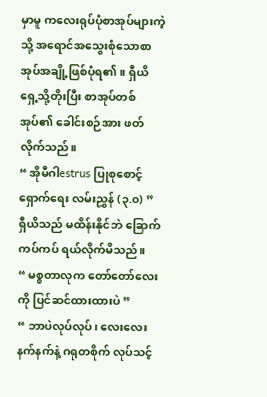မှာမူ ကလေးရုပ်ပုံစာအုပ်များကဲ့သို့ အရောင်အသွေးစုံသောစာအုပ်အချို့ဖြစ်ပုံရ၏။ ရှီယိ ရှေ့သို့တိုးပြီး စာအုပ်တစ်အုပ်၏ ခေါင်းစဉ်အား ဖတ်လိုက်သည်။
“ အိုမီဂါestrus ပြုစုစောင့်ရှောက်ရေး လမ်းညွှန် (၃.၀) ”
ရှီယိသည် မထိန်းနိုင်ဘဲ ခြောက်ကပ်ကပ် ရယ်လိုက်မိသည်။
“ မစ္စတာလုက တော်တော်လေးကို ပြင်ဆင်ထားထားပဲ ”
“ ဘာပဲလုပ်လုပ်၊ လေးလေးနက်နက်နဲ့ ဂရုတစိုက် လုပ်သင့်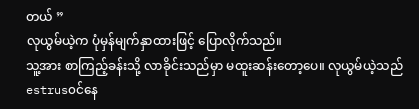တယ် ”
လုယွမ်ယဲ့က ပုံမှန်မျက်နှာထားဖြင့် ပြောလိုက်သည်။
သူ့အား စာကြည့်ခန်းသို့ လာခိုင်းသည်မှာ မထူးဆန်းတော့ပေ။ လုယွမ်ယဲ့သည် estrus၀င်နေ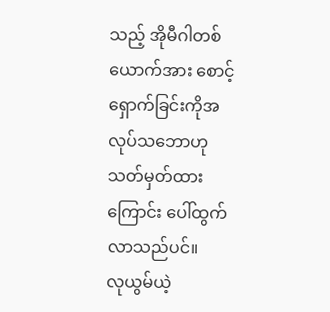သည့် အိုမီဂါတစ်ယောက်အား စောင့်ရှောက်ခြင်းကိုအလုပ်သဘောဟု သတ်မှတ်ထားကြောင်း ပေါ်ထွက်လာသည်ပင်။
လုယွမ်ယဲ့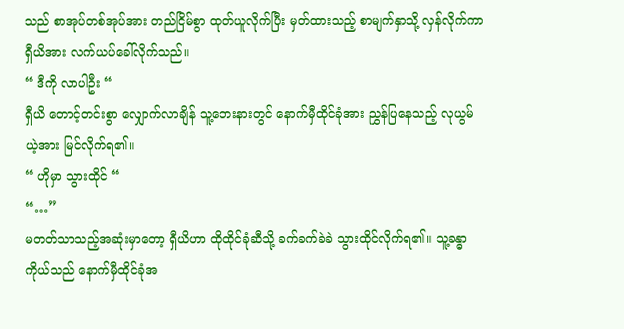သည် စာအုပ်တစ်အုပ်အား တည်ငြိမ်စွာ ထုတ်ယူလိုက်ပြီး မှတ်ထားသည့် စာမျက်နှာသို့ လှန်လိုက်ကာ ရှီယိအား လက်ယပ်ခေါ်လိုက်သည်။
“ ဒီကို လာပါဦး “
ရှီယိ တောင့်တင်းစွာ လျှောက်လာချိန် သူ့ဘေးနားတွင် နောက်မှီထိုင်ခုံအား ညွှန်ပြနေသည့် လုယွမ်ယဲ့အား မြင်လိုက်ရ၏။
“ ဟိုမှာ သွားထိုင် “
“…”
မတတ်သာသည့်အဆုံးမှာတော့ ရှီယိဟာ ထိုထိုင်ခုံဆီသို့ ခက်ခက်ခဲခဲ သွားထိုင်လိုက်ရ၏။ သူ့ခန္ဓာကိုယ်သည် နောက်မှီထိုင်ခုံအ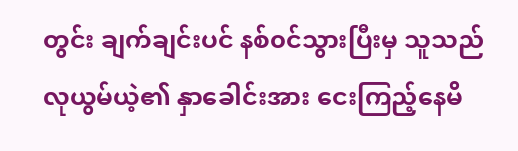တွင်း ချက်ချင်းပင် နစ်၀င်သွားပြီးမှ သူသည် လုယွမ်ယဲ့၏ နှာခေါင်းအား ငေးကြည့်နေမိ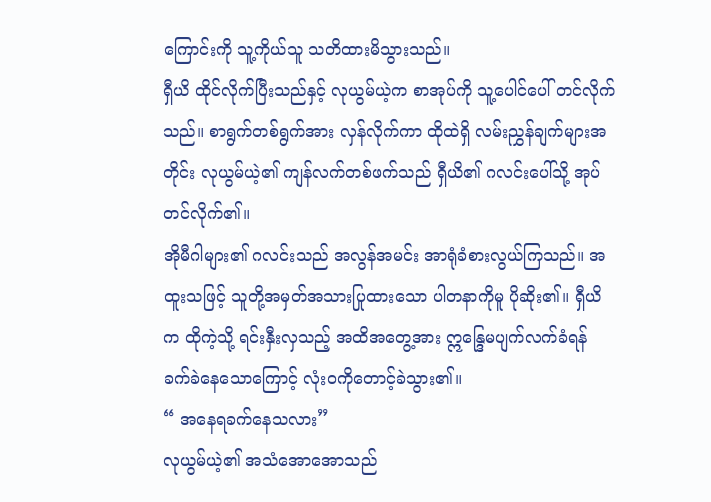ကြောင်းကို သူ့ကိုယ်သူ သတိထားမိသွားသည်။
ရှီယိ ထိုင်လိုက်ပြီးသည်နှင့် လုယွမ်ယဲ့က စာအုပ်ကို သူ့ပေါင်ပေါ် တင်လိုက်သည်။ စာရွက်တစ်ရွက်အား လှန်လိုက်ကာ ထိုထဲရှိ လမ်းညွှန်ချက်များအတိုင်း လုယွမ်ယဲ့၏ ကျန်လက်တစ်ဖက်သည် ရှီယိ၏ ဂလင်းပေါ်သို့ အုပ်တင်လိုက်၏။
အိုမီဂါများ၏ ဂလင်းသည် အလွန်အမင်း အာရုံခံစားလွယ်ကြသည်။ အထူးသဖြင့် သူတို့အမှတ်အသားပြုထားသော ပါတနာကိုမူ ပိုဆိုး၏။ ရှီယိက ထိုကဲ့သို့ ရင်းနှီးလှသည့် အထိအတွေ့အား ဣန္ဒြေမပျက်လက်ခံရန် ခက်ခဲနေသောကြောင့် လုံးဝကိုတောင့်ခဲသွား၏။
“ အနေရခက်နေသလား”
လုယွမ်ယဲ့၏ အသံအောအောသည်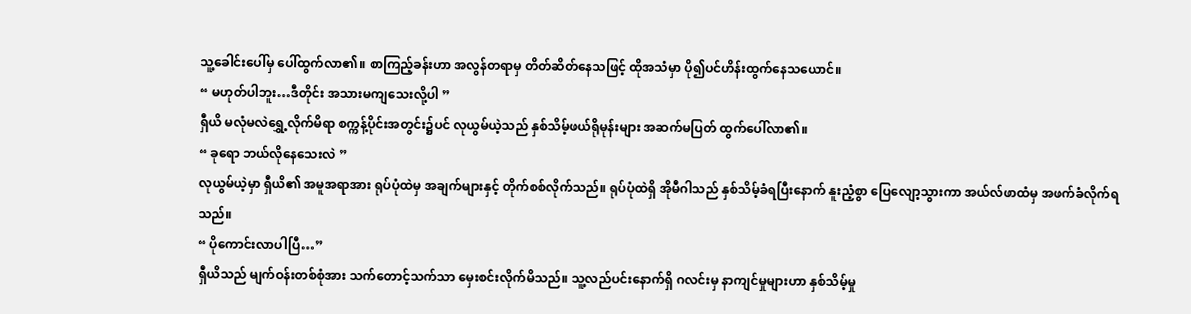သူ့ခေါင်းပေါ်မှ ပေါ်ထွက်လာ၏။ စာကြည့်ခန်းဟာ အလွန်တရာမှ တိတ်ဆိတ်နေသဖြင့် ထိုအသံမှာ ပို၍ပင်ဟိန်းထွက်နေသယောင်။
“ မဟုတ်ပါဘူး…ဒီတိုင်း အသားမကျသေးလို့ပါ ”
ရှီယိ မလုံမလဲရွှေ့လိုက်မိရာ စက္ကန့်ပိုင်းအတွင်း၌ပင် လုယွမ်ယဲ့သည် နှစ်သိမ့်ဖယ်ရိုမုန်းများ အဆက်မပြတ် ထွက်ပေါ်လာ၏။
“ ခုရော ဘယ်လိုနေသေးလဲ ”
လုယွမ်ယဲ့မှာ ရှီယိ၏ အမူအရာအား ရုပ်ပုံထဲမှ အချက်များနှင့် တိုက်စစ်လိုက်သည်။ ရုပ်ပုံထဲရှိ အိုမီဂါသည် နှစ်သိမ့်ခံရပြီးနောက် နူးညံ့စွာ ပြေလျော့သွားကာ အယ်လ်ဖာထံမှ အဖက်ခံလိုက်ရသည်။
“ ပိုကောင်းလာပါပြီ…”
ရှီယိသည် မျက်ဝန်းတစ်စုံအား သက်တောင့်သက်သာ မှေးစင်းလိုက်မိသည်။ သူ့လည်ပင်းနောက်ရှိ ဂလင်းမှ နာကျင်မှုများဟာ နှစ်သိမ့်မှု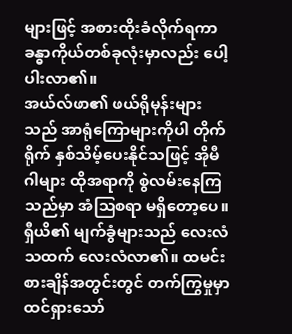များဖြင့် အစားထိုးခံလိုက်ရကာ ခန္ဓာကိုယ်တစ်ခုလုံးမှာလည်း ပေါ့ပါးလာ၏။
အယ်လ်ဖာ၏ ဖယ်ရိုမုန်းများသည် အာရုံကြောများကိုပါ တိုက်ရိုက် နှစ်သိမ့်ပေးနိုင်သဖြင့် အိုမီဂါများ ထိုအရာကို စွဲလမ်းနေကြသည်မှာ အံဩစရာ မရှိတော့ပေ။
ရှီယိ၏ မျက်ခွံများသည် လေးလံသထက် လေးလံလာ၏။ ထမင်းစားချိန်အတွင်းတွင် တက်ကြွမှုမှာ ထင်ရှားသော်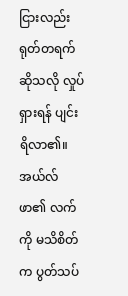ငြားလည်း ရုတ်တရက်ဆိုသလို လှုပ်ရှားရန် ပျင်းရိလာ၏။ အယ်လ်ဖာ၏ လက်ကို မသိစိတ်က ပွတ်သပ်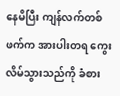နေမိပြီး ကျန်လက်တစ်ဖက်က အားပါးတရ ကွေးလိမ်သွားသည်ကို ခံစား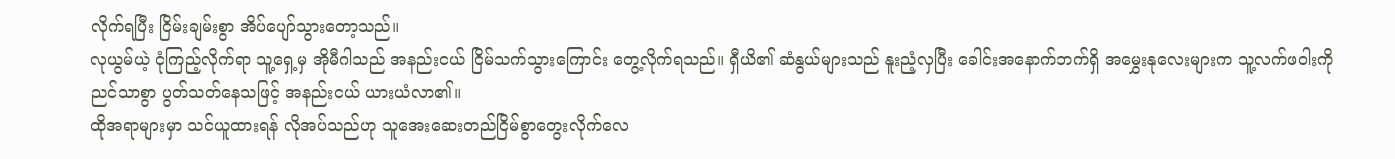လိုက်ရပြီး ငြိမ်းချမ်းစွာ အိပ်ပျော်သွားတော့သည်။
လုယွမ်ယဲ့ ငုံကြည့်လိုက်ရာ သူ့ရှေ့မှ အိုမီဂါသည် အနည်းငယ် ငြိမ်သက်သွားကြောင်း တွေ့လိုက်ရသည်။ ရှီယိ၏ ဆံနွယ်များသည် နူးညံ့လှပြီး ခေါင်းအနောက်ဘက်ရှိ အမွှေးနုလေးများက သူ့လက်ဖဝါးကို ညင်သာစွာ ပွတ်သတ်နေသဖြင့် အနည်းငယ် ယားယံလာ၏။
ထိုအရာများမှာ သင်ယူထားရန် လိုအပ်သည်ဟု သူအေးဆေးတည်ငြိမ်စွာတွေးလိုက်လေ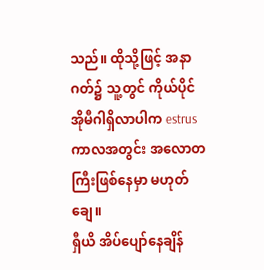သည်။ ထိုသို့ဖြင့် အနာဂတ်၌ သူ့တွင် ကိုယ်ပိုင်အိုမီဂါရှိလာပါက estrusကာလအတွင်း အလောတကြီးဖြစ်နေမှာ မဟုတ်ချေ။
ရှီယိ အိပ်ပျော်နေချိန်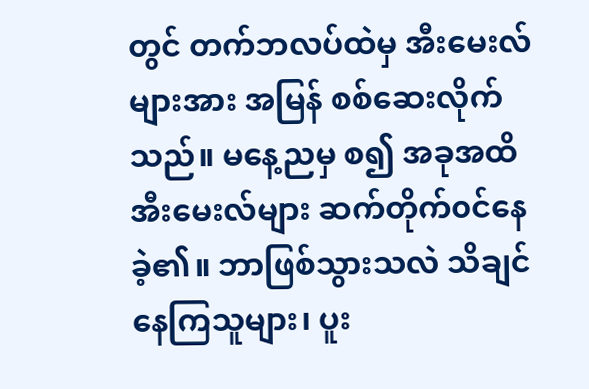တွင် တက်ဘလပ်ထဲမှ အီးမေးလ်များအား အမြန် စစ်ဆေးလိုက်သည်။ မနေ့ညမှ စ၍ အခုအထိ အီးမေးလ်များ ဆက်တိုက်၀င်နေခဲ့၏။ ဘာဖြစ်သွားသလဲ သိချင်နေကြသူများ၊ ပူး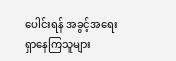ပေါင်းရန် အခွင့်အရေး ရှာနေကြသူများ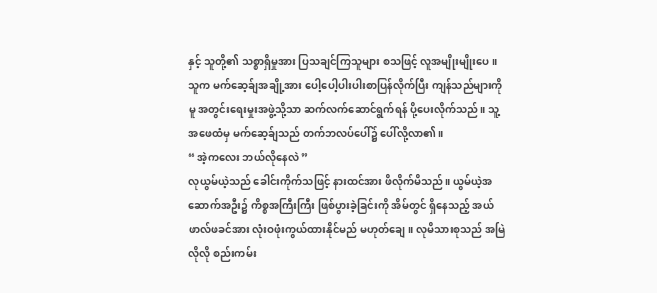နှင့် သူတို့၏ သစ္စာရှိမှုအား ပြသချင်ကြသူများ စသဖြင့် လူအမျိုးမျိုးပေ။
သူက မက်ဆေ့ခ်ျအချို့အား ပေါ့ပေါ့ပါးပါးစာပြန်လိုက်ပြီး ကျန်သည်များကိုမူ အတွင်းရေးမှုးအဖွဲ့သို့သာ ဆက်လက်ဆောင်ရွက်ရန် ပို့ပေးလိုက်သည်။ သူ့အဖေထံမှ မက်ဆေ့ခ်ျသည် တက်ဘလပ်ပေါ်၌ ပေါ်လို့လာ၏။
“ အဲ့ကလေး ဘယ်လိုနေလဲ ”
လုယွမ်ယဲ့သည် ခေါင်းကိုက်သဖြင့် နားထင်အား ဖိလိုက်မိသည်။ ယွမ်ယဲ့အဆောက်အဦး၌ ကိစ္စအကြီးကြီး ဖြစ်ပွားခဲ့ခြင်းကို အိမ်တွင် ရှိနေသည့် အယ်ဖာလ်ဖခင်အား လုံးဝဖုံးကွယ်ထားနိုင်မည် မဟုတ်ချေ။ လုမိသားစုသည် အမြဲလိုလို စည်းကမ်း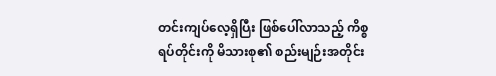တင်းကျပ်လေ့ရှိပြီး ဖြစ်ပေါ်လာသည့် ကိစ္စရပ်တိုင်းကို မိသားစု၏ စည်းမျဉ်းအတိုင်း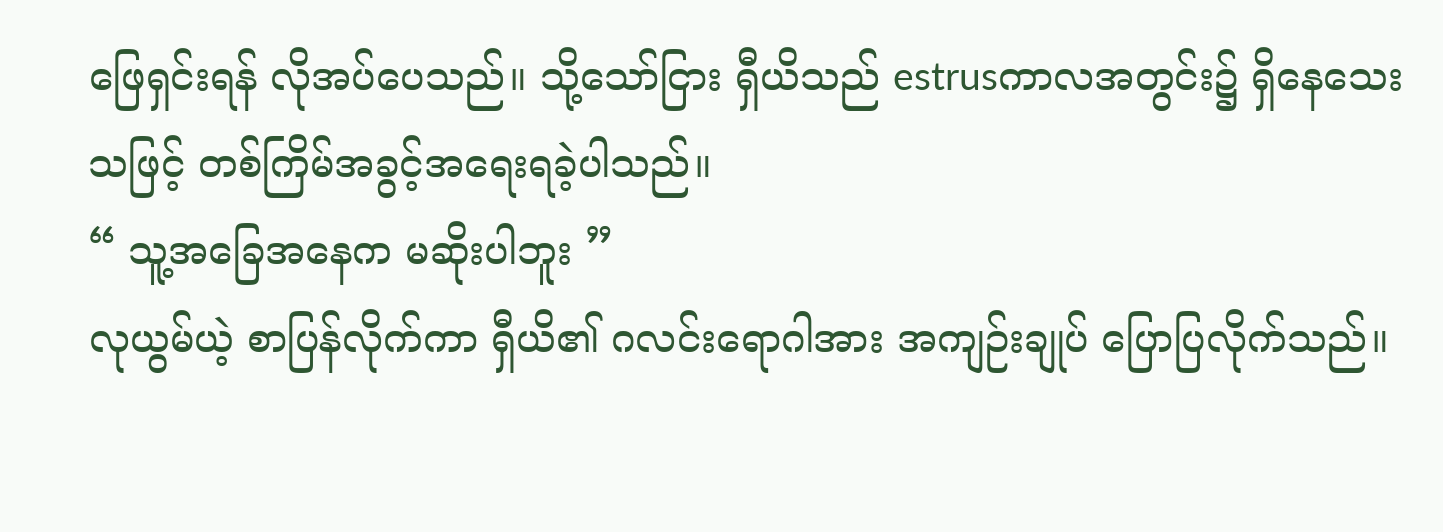ဖြေရှင်းရန် လိုအပ်ပေသည်။ သို့သော်ငြား ရှီယိသည် estrusကာလအတွင်း၌ ရှိနေသေးသဖြင့် တစ်ကြိမ်အခွင့်အရေးရခဲ့ပါသည်။
“ သူ့အခြေအနေက မဆိုးပါဘူး ”
လုယွမ်ယဲ့ စာပြန်လိုက်ကာ ရှီယိ၏ ဂလင်းရောဂါအား အကျဉ်းချုပ် ပြောပြလိုက်သည်။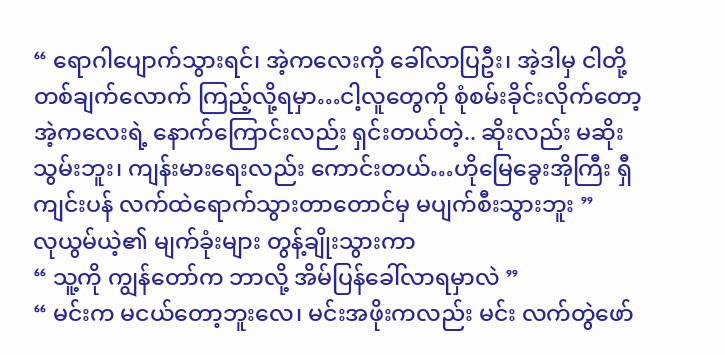“ ရောဂါပျောက်သွားရင်၊ အဲ့ကလေးကို ခေါ်လာပြဦး၊ အဲ့ဒါမှ ငါတို့ တစ်ချက်လောက် ကြည့်လို့ရမှာ…ငါ့လူတွေကို စုံစမ်းခိုင်းလိုက်တော့ အဲ့ကလေးရဲ့ နောက်ကြောင်းလည်း ရှင်းတယ်တဲ့.. ဆိုးလည်း မဆိုးသွမ်းဘူး၊ ကျန်းမားရေးလည်း ကောင်းတယ်…ဟိုမြေခွေးအိုကြီး ရှီကျင်းပန် လက်ထဲရောက်သွားတာတောင်မှ မပျက်စီးသွားဘူး ”
လုယွမ်ယဲ့၏ မျက်ခုံးများ တွန့်ချိုးသွားကာ
“ သူ့ကို ကျွန်တော်က ဘာလို့ အိမ်ပြန်ခေါ်လာရမှာလဲ ”
“ မင်းက မငယ်တော့ဘူးလေ၊ မင်းအဖိုးကလည်း မင်း လက်တွဲဖော်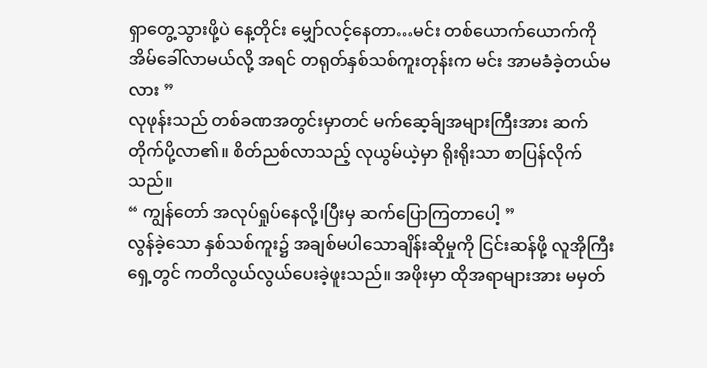ရှာတွေ့သွားဖို့ပဲ နေ့တိုင်း မျှော်လင့်နေတာ…မင်း တစ်ယောက်ယောက်ကို အိမ်ခေါ်လာမယ်လို့ အရင် တရုတ်နှစ်သစ်ကူးတုန်းက မင်း အာမခံခဲ့တယ်မလား ”
လုဖုန်းသည် တစ်ခဏအတွင်းမှာတင် မက်ဆေ့ခ်ျအများကြီးအား ဆက်တိုက်ပို့လာ၏။ စိတ်ညစ်လာသည့် လုယွမ်ယဲ့မှာ ရိုးရိုးသာ စာပြန်လိုက်သည်။
“ ကျွန်တော် အလုပ်ရှုပ်နေလို့၊ပြီးမှ ဆက်ပြောကြတာပေါ့ ”
လွန်ခဲ့သော နှစ်သစ်ကူး၌ အချစ်မပါသောချိန်းဆိုမှုကို ငြင်းဆန်ဖို့ လူအိုကြီးရှေ့တွင် ကတိလွယ်လွယ်ပေးခဲ့ဖူးသည်။ အဖိုးမှာ ထိုအရာများအား မမှတ်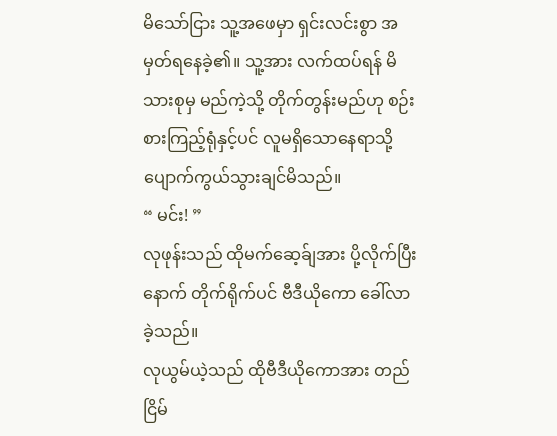မိသော်ငြား သူ့အဖေမှာ ရှင်းလင်းစွာ အမှတ်ရနေခဲ့၏။ သူ့အား လက်ထပ်ရန် မိသားစုမှ မည်ကဲ့သို့ တိုက်တွန်းမည်ဟု စဉ်းစားကြည့်ရုံနှင့်ပင် လူမရှိသောနေရာသို့ ပျောက်ကွယ်သွားချင်မိသည်။
“ မင်း! ”
လုဖုန်းသည် ထိုမက်ဆေ့ခ်ျအား ပို့လိုက်ပြီးနောက် တိုက်ရိုက်ပင် ဗီဒီယိုကော ခေါ်လာခဲ့သည်။
လုယွမ်ယဲ့သည် ထိုဗီဒီယိုကောအား တည်ငြိမ်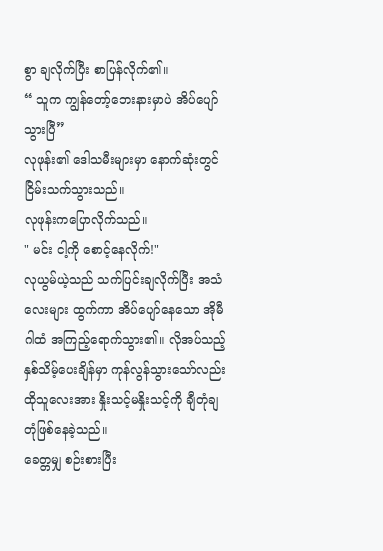စွာ ချလိုက်ပြီး စာပြန်လိုက်၏။
“ သူက ကျွန်တော့်ဘေးနားမှာပဲ အိပ်ပျော်သွားပြီ”
လုဖုန်း၏ ဒေါသမီးများမှာ နောက်ဆုံးတွင် ငြိမ်းသက်သွားသည်။
လုဖုန်းကပြောလိုက်သည်။
" မင်း ငါ့ကို စောင့်နေလိုက်!"
လုယွမ်ယဲ့သည် သက်ပြင်းချလိုက်ပြီး အသံလေးများ ထွက်ကာ အိပ်ပျော်နေသော အိုမီဂါထံ အကြည့်ရောက်သွား၏။ လိုအပ်သည့် နှစ်သိမ့်ပေးချိန်မှာ ကုန်လွန်သွားသော်လည်း ထိုသူလေးအား နှိုးသင့်မနှိုးသင့်ကို ချီတုံချတုံဖြစ်နေခဲ့သည်။
ခေတ္တမျှ စဉ်းစားပြီး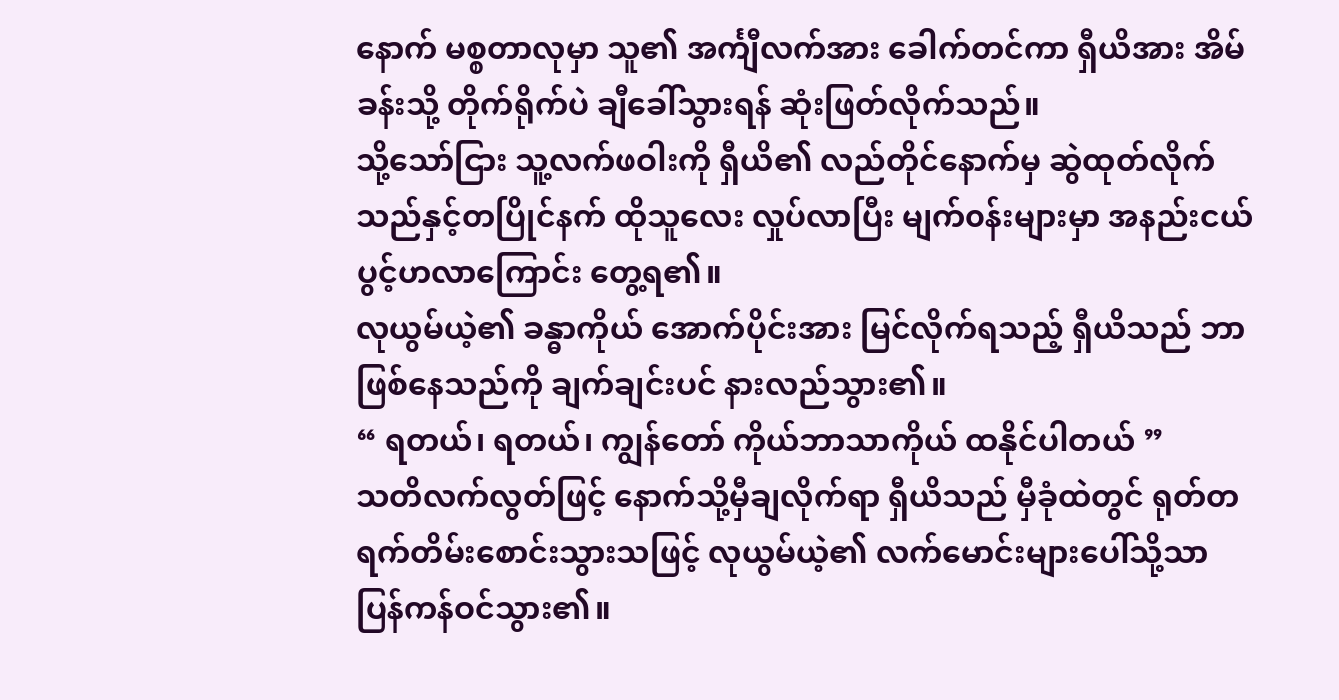နောက် မစ္စတာလုမှာ သူ၏ အင်္ကျီလက်အား ခေါက်တင်ကာ ရှီယိအား အိမ်ခန်းသို့ တိုက်ရိုက်ပဲ ချီခေါ်သွားရန် ဆုံးဖြတ်လိုက်သည်။
သို့သော်ငြား သူ့လက်ဖဝါးကို ရှီယိ၏ လည်တိုင်နောက်မှ ဆွဲထုတ်လိုက်သည်နှင့်တပြိုင်နက် ထိုသူလေး လှုပ်လာပြီး မျက်၀န်းများမှာ အနည်းငယ် ပွင့်ဟလာကြောင်း တွေ့ရ၏။
လုယွမ်ယဲ့၏ ခန္ဓာကိုယ် အောက်ပိုင်းအား မြင်လိုက်ရသည့် ရှီယိသည် ဘာဖြစ်နေသည်ကို ချက်ချင်းပင် နားလည်သွား၏။
“ ရတယ်၊ ရတယ်၊ ကျွန်တော် ကိုယ်ဘာသာကိုယ် ထနိုင်ပါတယ် ”
သတိလက်လွတ်ဖြင့် နောက်သို့မှီချလိုက်ရာ ရှီယိသည် မှီခုံထဲတွင် ရုတ်တရက်တိမ်းစောင်းသွားသဖြင့် လုယွမ်ယဲ့၏ လက်မောင်းများပေါ်သို့သာ ပြန်ကန်ဝင်သွား၏။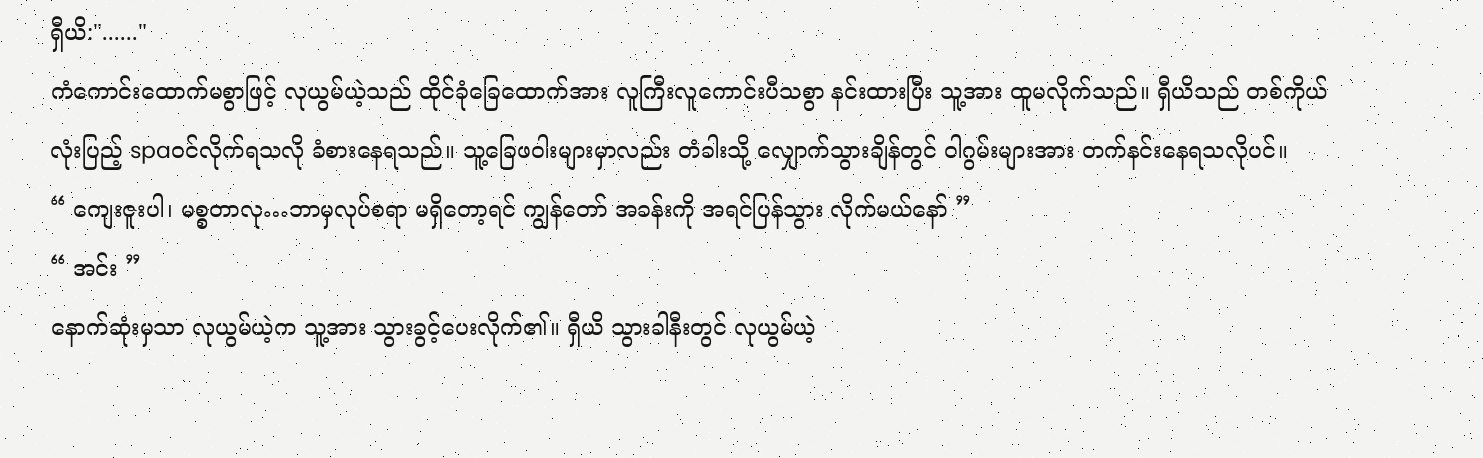ရှီယိ:"......"
ကံကောင်းထောက်မစွာဖြင့် လုယွမ်ယဲ့သည် ထိုင်ခုံခြေထောက်အား လူကြီးလူကောင်းပီသစွာ နင်းထားပြီး သူ့အား ထူမလိုက်သည်။ ရှီယိသည် တစ်ကိုယ်လုံးပြည့် spaဝင်လိုက်ရသလို ခံစားနေရသည်။ သူ့ခြေဖဝါးများမှာလည်း တံခါးသို့ လျှောက်သွားချိန်တွင် ဝါဂွမ်းများအား တက်နင်းနေရသလိုပင်။
“ ကျေးဇူးပါ၊ မစ္စတာလု…ဘာမှလုပ်စရာ မရှိတော့ရင် ကျွန်တော် အခန်းကို အရင်ပြန်သွား လိုက်မယ်နော် ”
“ အင်း ”
နောက်ဆုံးမှသာ လုယွမ်ယဲ့က သူ့အား သွားခွင့်ပေးလိုက်၏။ ရှီယိ သွားခါနီးတွင် လုယွမ်ယဲ့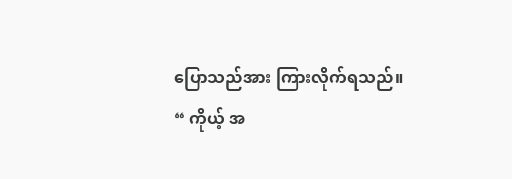ပြောသည်အား ကြားလိုက်ရသည်။
“ ကိုယ့် အ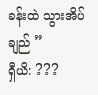ခန်းထဲ သွားအိပ်ချည် ”
ရှီယိ: ???